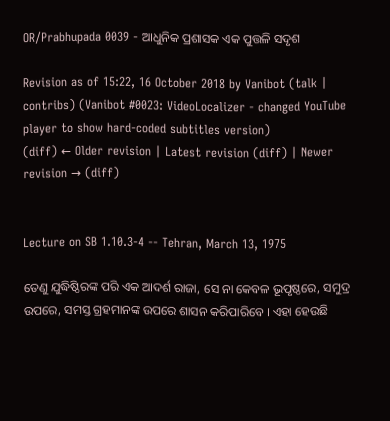OR/Prabhupada 0039 - ଆଧୁନିକ ପ୍ରଶାସକ ଏକ ପୁତ୍ତଳି ସଦୃଶ

Revision as of 15:22, 16 October 2018 by Vanibot (talk | contribs) (Vanibot #0023: VideoLocalizer - changed YouTube player to show hard-coded subtitles version)
(diff) ← Older revision | Latest revision (diff) | Newer revision → (diff)


Lecture on SB 1.10.3-4 -- Tehran, March 13, 1975

ତେଣୁ ଯୁଦ୍ଧିଷ୍ଠିରଙ୍କ ପରି ଏକ ଆଦର୍ଶ ରାଜା, ସେ ନା କେବଳ ଭୂପୃଷ୍ଠରେ, ସମୁଦ୍ର ଉପରେ, ସମସ୍ତ ଗ୍ରହମାନଙ୍କ ଉପରେ ଶାସନ କରିପାରିବେ । ଏହା ହେଉଛି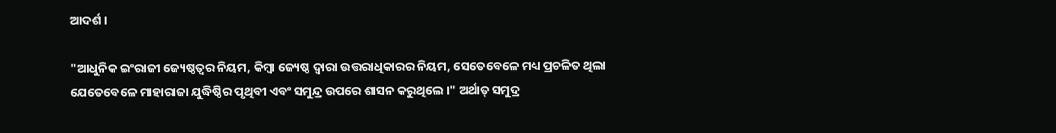ଆଦର୍ଶ ।

"ଆଧୁନିକ ଇଂରାଜୀ ଜ୍ୟେଷ୍ଠତ୍ଵର ନିୟମ, କିମ୍ଵା ଜ୍ୟେଷ୍ଠ ଦ୍ଵାରା ଉତ୍ତରାଧିକାରର ନିୟମ, ସେତେବେଳେ ମଧ୍ୟ ପ୍ରଚଳିତ ଥିଲା ଯେତେବେଳେ ମାହାରାଜା ଯୁଦ୍ଧିଷ୍ଠିର ପୃଥିବୀ ଏବଂ ସମୁନ୍ଦ୍ର ଉପରେ ଶାସନ କରୁଥିଲେ ।" ଅର୍ଥାତ୍ ସମୁଦ୍ର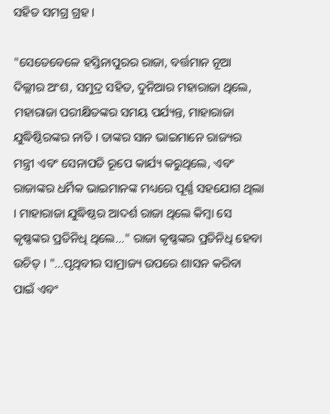ସହିତ ସମଗ୍ର ଗ୍ରହ ।

"ସେତେବେଳେ ହସ୍ତିନାପୁରର ରାଜା, ବର୍ତ୍ତମାନ ନୂଆ ଦିଲ୍ଲୀର ଅଂଶ, ସମୁଦ୍ର ସହିତ, ଦୁନିଆର ମହାରାଜା ଥିଲେ, ମହାରାଜା ପରୀକ୍ଷିତଙ୍କର ସମୟ ପର୍ଯ୍ୟନ୍ତ, ମାହାରାଜା ଯୁଦ୍ଧିଷ୍ଠିରଙ୍କର ନାତି । ତାଙ୍କର ସାନ ଭାଇମାନେ ରାଜ୍ୟର ମନ୍ତ୍ରୀ ଏବଂ ସେନାପତି ରୂପେ କାର୍ଯ୍ୟ କରୁଥିଲେ, ଏବଂ ରାଜାଙ୍କର ଧର୍ମିକ ଭାଇମାନଙ୍କ ମଧ୍ୟରେ ପୂର୍ଣ୍ଣ ସହଯୋଗ ଥିଲା । ମାହାରାଜା ଯୁଦ୍ଧିଷ୍ଠର ଆଦର୍ଶ ରାଜା ଥିଲେ କିମ୍ଵା ସେ କୃଷ୍ଣଙ୍କର ପ୍ରତିନିଧି ଥିଲେ..." ରାଜା କୃଷ୍ଣଙ୍କର ପ୍ରତିନିଧି ହେବା ଉଚିତ୍ । "...ପୃଥିବୀର ସାମ୍ରାଜ୍ୟ ଉପରେ ଶାସନ କରିବା ପାଇଁ ଏବଂ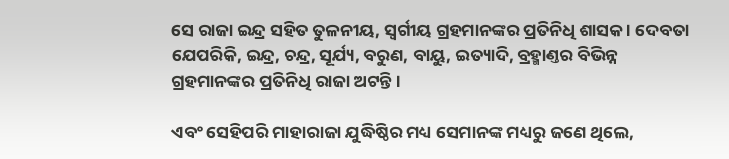ସେ ରାଜା ଇନ୍ଦ୍ର ସହିତ ତୁଳନୀୟ, ସ୍ଵର୍ଗୀୟ ଗ୍ରହମାନଙ୍କର ପ୍ରତିନିଧି ଶାସକ । ଦେବତା ଯେପରିକି, ଇନ୍ଦ୍ର, ଚନ୍ଦ୍ର, ସୂର୍ଯ୍ୟ, ବରୁଣ, ବାୟୁ, ଇତ୍ୟାଦି, ବ୍ରହ୍ମାଣ୍ତର ବିଭିନ୍ନ ଗ୍ରହମାନଙ୍କର ପ୍ରତିନିଧି ରାଜା ଅଟନ୍ତି ।

ଏବଂ ସେହିପରି ମାହାରାଜା ଯୁଦ୍ଧିଷ୍ଠିର ମଧ୍ୟ ସେମାନଙ୍କ ମଧ୍ୟରୁ ଜଣେ ଥିଲେ,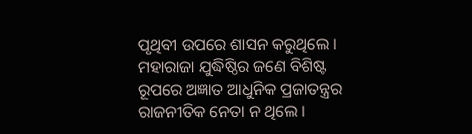ପୃଥିବୀ ଉପରେ ଶାସନ କରୁଥିଲେ । ମହାରାଜା ଯୁଦ୍ଧିଷ୍ଠିର ଜଣେ ବିଶିଷ୍ଟ ରୂପରେ ଅଜ୍ଞାତ ଆଧୁନିକ ପ୍ରଜାତନ୍ତ୍ରର ରାଜନୀତିକ ନେତା ନ ଥିଲେ ।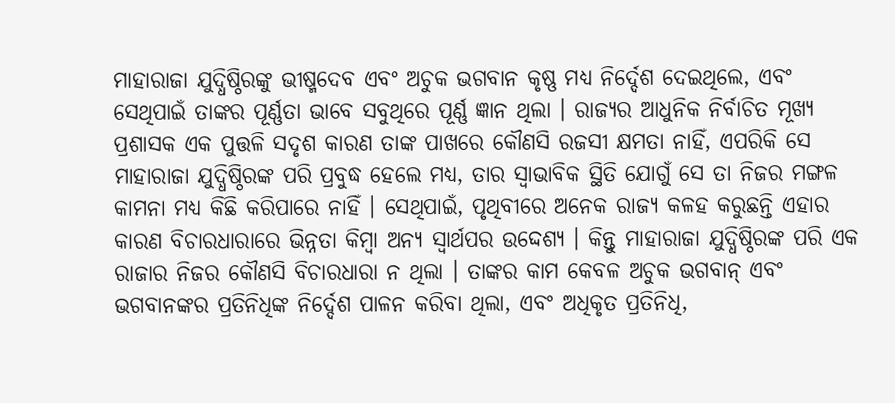ମାହାରାଜା ଯୁଦ୍ଧିଷ୍ଠିରଙ୍କୁ ଭୀଷ୍ମଦେବ ଏବଂ ଅଚୁକ ଭଗବାନ କୃଷ୍ଣ ମଧ୍ୟ ନିର୍ଦ୍ଦେଶ ଦେଇଥିଲେ, ଏବଂ ସେଥିପାଇଁ ତାଙ୍କର ପୂର୍ଣ୍ଣତା ଭାବେ ସବୁଥିରେ ପୂର୍ଣ୍ଣ ଜ୍ଞାନ ଥିଲା । ରାଜ୍ୟର ଆଧୁନିକ ନିର୍ବାଚିତ ମୂଖ୍ୟ ପ୍ରଶାସକ ଏକ ପୁତ୍ତଳି ସଦୃଶ କାରଣ ତାଙ୍କ ପାଖରେ କୌଣସି ରଜସୀ କ୍ଷମତା ନାହିଁ, ଏପରିକି ସେ ମାହାରାଜା ଯୁଦ୍ଧିଷ୍ଠିରଙ୍କ ପରି ପ୍ରବୁଦ୍ଧ ହେଲେ ମଧ୍ୟ, ତାର ସ୍ଵାଭାବିକ ସ୍ଥିତି ଯୋଗୁଁ ସେ ତା ନିଜର ମଙ୍ଗଳ କାମନା ମଧ୍ୟ କିଛି କରିପାରେ ନାହିଁ । ସେଥିପାଇଁ, ପୃଥିବୀରେ ଅନେକ ରାଜ୍ୟ କଳହ କରୁଛନ୍ତି ଏହାର କାରଣ ବିଚାରଧାରାରେ ଭିନ୍ନତା କିମ୍ଵା ଅନ୍ୟ ସ୍ଵାର୍ଥପର ଉଦ୍ଦେଶ୍ୟ । କିନ୍ତୁ ମାହାରାଜା ଯୁଦ୍ଧିଷ୍ଠିରଙ୍କ ପରି ଏକ ରାଜାର ନିଜର କୌଣସି ବିଚାରଧାରା ନ ଥିଲା । ତାଙ୍କର କାମ କେବଳ ଅଚୁକ ଭଗବାନ୍ ଏବଂ ଭଗବାନଙ୍କର ପ୍ରତିନିଧିଙ୍କ ନିର୍ଦ୍ଦେଶ ପାଳନ କରିବା ଥିଲା, ଏବଂ ଅଧିକୃତ ପ୍ରତିନିଧି,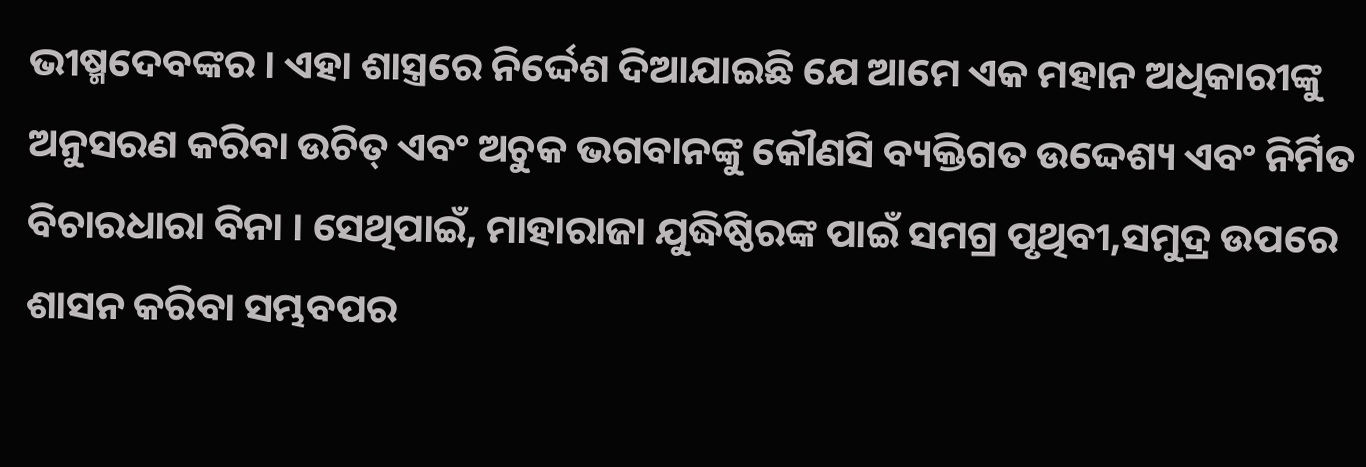ଭୀଷ୍ମଦେବଙ୍କର । ଏହା ଶାସ୍ତ୍ରରେ ନିର୍ଦ୍ଦେଶ ଦିଆଯାଇଛି ଯେ ଆମେ ଏକ ମହାନ ଅଧିକାରୀଙ୍କୁ ଅନୁସରଣ କରିବା ଉଚିତ୍ ଏବଂ ଅଚୁକ ଭଗବାନଙ୍କୁ କୌଣସି ବ୍ୟକ୍ତିଗତ ଉଦ୍ଦେଶ୍ୟ ଏବଂ ନିର୍ମିତ ବିଚାରଧାରା ବିନା । ସେଥିପାଇଁ, ମାହାରାଜା ଯୁଦ୍ଧିଷ୍ଠିରଙ୍କ ପାଇଁ ସମଗ୍ର ପୃଥିବୀ,ସମୁଦ୍ର ଉପରେ ଶାସନ କରିବା ସମ୍ଭବପର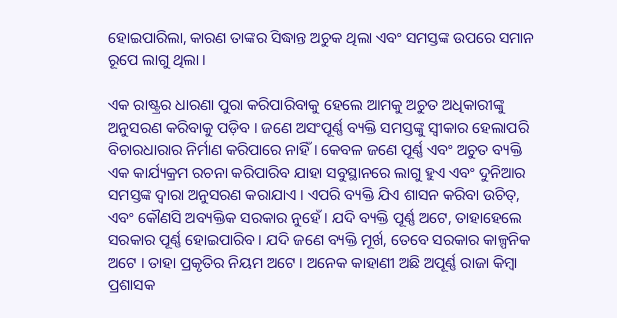ହୋଇପାରିଲା, କାରଣ ତାଙ୍କର ସିଦ୍ଧାନ୍ତ ଅଚୁକ ଥିଲା ଏବଂ ସମସ୍ତଙ୍କ ଉପରେ ସମାନ ରୂପେ ଲାଗୁ ଥିଲା ।

ଏକ ରାଷ୍ଟ୍ରର ଧାରଣା ପୁରା କରିପାରିବାକୁ ହେଲେ ଆମକୁ ଅଚୁତ ଅଧିକାରୀଙ୍କୁ ଅନୁସରଣ କରିବାକୁ ପଡ଼ିବ । ଜଣେ ଅସଂପୂର୍ଣ୍ଣ ବ୍ୟକ୍ତି ସମସ୍ତଙ୍କୁ ସ୍ଵୀକାର ହେଲାପରି ବିଚାରଧାରାର ନିର୍ମାଣ କରିପାରେ ନାହିଁ । କେବଳ ଜଣେ ପୂର୍ଣ୍ଣ ଏବଂ ଅଚୁତ ବ୍ୟକ୍ତି ଏକ କାର୍ଯ୍ୟକ୍ରମ ରଚନା କରିପାରିବ ଯାହା ସବୁସ୍ଥାନରେ ଲାଗୁ ହୁଏ ଏବଂ ଦୁନିଆର ସମସ୍ତଙ୍କ ଦ୍ଵାରା ଅନୁସରଣ କରାଯାଏ । ଏପରି ବ୍ୟକ୍ତି ଯିଏ ଶାସନ କରିବା ଉଚିତ୍, ଏବଂ କୌଣସି ଅବ୍ୟକ୍ତିକ ସରକାର ନୁହେଁ । ଯଦି ବ୍ୟକ୍ତି ପୂର୍ଣ୍ଣ ଅଟେ, ତାହାହେଲେ ସରକାର ପୂର୍ଣ୍ଣ ହୋଇପାରିବ । ଯଦି ଜଣେ ବ୍ୟକ୍ତି ମୂର୍ଖ, ତେବେ ସରକାର କାଳ୍ପନିକ ଅଟେ । ତାହା ପ୍ରକୃତିର ନିୟମ ଅଟେ । ଅନେକ କାହାଣୀ ଅଛି ଅପୂର୍ଣ୍ଣ ରାଜା କିମ୍ଵା ପ୍ରଶାସକ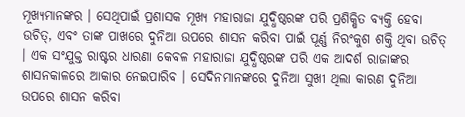ମୂଖ୍ୟମାନଙ୍କର । ସେଥିପାଇଁ ପ୍ରଶାସକ ମୂଖ୍ୟ ମହାରାଜା ଯୁଦ୍ଧିଷ୍ଠରଙ୍କ ପରି ପ୍ରଶିକ୍ଷିତ ବ୍ୟକ୍ତି ହେବା ଉଚିତ୍, ଏବଂ ତାଙ୍କ ପାଖରେ ଦୁନିଆ ଉପରେ ଶାସନ କରିବା ପାଇଁ ପୂର୍ଣ୍ଣ ନିରଂକୁଶ ଶକ୍ତି ଥିବା ଉଚିତ୍ । ଏକ ସଂଯୁକ୍ତ ରାଷ୍ଟର ଧାରଣା କେବଳ ମହାରାଜା ଯୁଦ୍ଧିଷ୍ଠରଙ୍କ ପରି ଏକ ଆଦର୍ଶ ରାଜାଙ୍କର ଶାସନକାଳରେ ଆକାର ନେଇପାରିବ । ସେଦିନମାନଙ୍କରେ ଦୁନିଆ ସୁଖୀ ଥିଲା କାରଣ ଦୁନିଆ ଉପରେ ଶାସନ କରିବା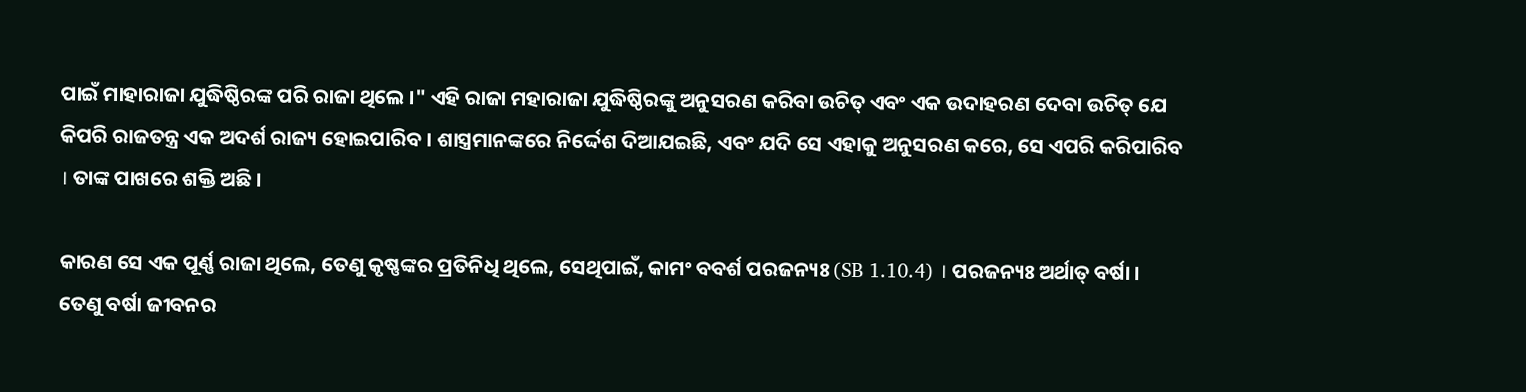ପାଇଁ ମାହାରାଜା ଯୁଦ୍ଧିଷ୍ଠିରଙ୍କ ପରି ରାଜା ଥିଲେ ।" ଏହି ରାଜା ମହାରାଜା ଯୁଦ୍ଧିଷ୍ଠିରଙ୍କୁ ଅନୁସରଣ କରିବା ଉଚିତ୍ ଏବଂ ଏକ ଉଦାହରଣ ଦେବା ଉଚିତ୍ ଯେ କିପରି ରାଜତନ୍ତ୍ର ଏକ ଅଦର୍ଶ ରାଜ୍ୟ ହୋଇପାରିବ । ଶାସ୍ତ୍ରମାନଙ୍କରେ ନିର୍ଦ୍ଦେଶ ଦିଆଯଇଛି, ଏବଂ ଯଦି ସେ ଏହାକୁ ଅନୁସରଣ କରେ, ସେ ଏପରି କରିପାରିବ । ତାଙ୍କ ପାଖରେ ଶକ୍ତି ଅଛି ।

କାରଣ ସେ ଏକ ପୂର୍ଣ୍ଣ ରାଜା ଥିଲେ, ତେଣୁ କୃଷ୍ଣଙ୍କର ପ୍ରତିନିଧି ଥିଲେ, ସେଥିପାଇଁ, କାମଂ ବବର୍ଶ ପରଜନ୍ୟଃ (SB 1.10.4) । ପରଜନ୍ୟଃ ଅର୍ଥାତ୍ ବର୍ଷା । ତେଣୁ ବର୍ଷା ଜୀବନର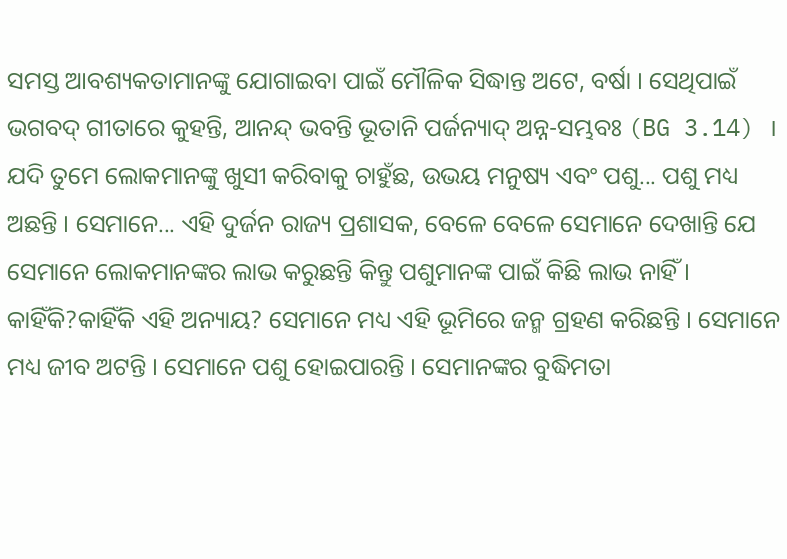ସମସ୍ତ ଆବଶ୍ୟକତାମାନଙ୍କୁ ଯୋଗାଇବା ପାଇଁ ମୌଳିକ ସିଦ୍ଧାନ୍ତ ଅଟେ, ବର୍ଷା । ସେଥିପାଇଁ ଭଗବଦ୍ ଗୀତାରେ କୁହନ୍ତି, ଆନନ୍ଦ୍ ଭବନ୍ତି ଭୂତାନି ପର୍ଜନ୍ୟାଦ୍ ଅନ୍ନ-ସମ୍ଭବଃ (BG 3.14) । ଯଦି ତୁମେ ଲୋକମାନଙ୍କୁ ଖୁସୀ କରିବାକୁ ଚାହୁଁଛ, ଉଭୟ ମନୁଷ୍ୟ ଏବଂ ପଶୁ... ପଶୁ ମଧ୍ୟ ଅଛନ୍ତି । ସେମାନେ... ଏହି ଦୁର୍ଜନ ରାଜ୍ୟ ପ୍ରଶାସକ, ବେଳେ ବେଳେ ସେମାନେ ଦେଖାନ୍ତି ଯେ ସେମାନେ ଲୋକମାନଙ୍କର ଲାଭ କରୁଛନ୍ତି କିନ୍ତୁ ପଶୁମାନଙ୍କ ପାଇଁ କିଛି ଲାଭ ନାହିଁ । କାହିଁକି?କାହିଁକି ଏହି ଅନ୍ୟାୟ? ସେମାନେ ମଧ୍ୟ ଏହି ଭୂମିରେ ଜନ୍ମ ଗ୍ରହଣ କରିଛନ୍ତି । ସେମାନେ ମଧ୍ୟ ଜୀବ ଅଟନ୍ତି । ସେମାନେ ପଶୁ ହୋଇପାରନ୍ତି । ସେମାନଙ୍କର ବୁଦ୍ଧିମତା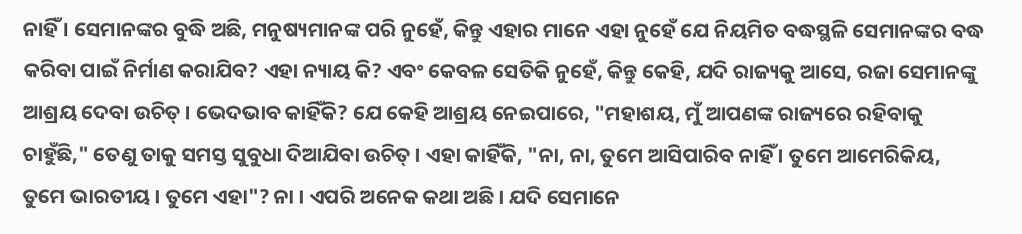ନାହିଁ । ସେମାନଙ୍କର ବୁଦ୍ଧି ଅଛି, ମନୁଷ୍ୟମାନଙ୍କ ପରି ନୁହେଁ, କିନ୍ତୁ ଏହାର ମାନେ ଏହା ନୁହେଁ ଯେ ନିୟମିତ ବଦ୍ଧସ୍ଥଳି ସେମାନଙ୍କର ବଦ୍ଧ କରିବା ପାଇଁ ନିର୍ମାଣ କରାଯିବ? ଏହା ନ୍ୟାୟ କି? ଏବଂ କେବଳ ସେତିକି ନୁହେଁ, କିନ୍ତୁ କେହି, ଯଦି ରାଜ୍ୟକୁ ଆସେ, ରଜା ସେମାନଙ୍କୁ ଆଶ୍ରୟ ଦେବା ଉଚିତ୍ । ଭେଦଭାବ କାହିଁକି? ଯେ କେହି ଆଶ୍ରୟ ନେଇପାରେ, "ମହାଶୟ, ମୁଁ ଆପଣଙ୍କ ରାଜ୍ୟରେ ରହିବାକୁ ଚାହୁଁଛି," ତେଣୁ ତାକୁ ସମସ୍ତ ସୁବୁଧା ଦିଆଯିବା ଉଚିତ୍ । ଏହା କାହିଁକି, "ନା, ନା, ତୁମେ ଆସିପାରିବ ନାହିଁ । ତୁମେ ଆମେରିକିୟ, ତୁମେ ଭାରତୀୟ । ତୁମେ ଏହା"? ନା । ଏପରି ଅନେକ କଥା ଅଛି । ଯଦି ସେମାନେ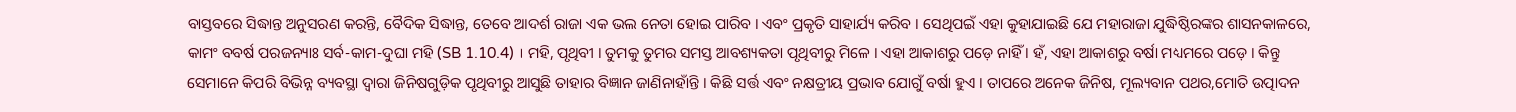ବାସ୍ତବରେ ସିଦ୍ଧାନ୍ତ ଅନୁସରଣ କରନ୍ତି, ବୈଦିକ ସିଦ୍ଧାନ୍ତ, ତେବେ ଆଦର୍ଶ ରାଜା ଏକ ଭଲ ନେତା ହୋଇ ପାରିବ । ଏବଂ ପ୍ରକୃତି ସାହାର୍ଯ୍ୟ କରିବ । ସେଥିପଇଁ ଏହା କୁହାଯାଇଛି ଯେ ମହାରାଜା ଯୁଦ୍ଧିଷ୍ଠିରଙ୍କର ଶାସନକାଳରେ, କାମଂ ବବର୍ଷ ପରଜନ୍ୟାଃ ସର୍ବ-କାମ-ଦୁଘା ମହି (SB 1.10.4) । ମହି, ପୃଥିବୀ । ତୁମକୁ ତୁମର ସମସ୍ତ ଆବଶ୍ୟକତା ପୃଥିବୀରୁ ମିଳେ । ଏହା ଆକାଶରୁ ପଡ଼େ ନାହିଁ । ହଁ, ଏହା ଆକାଶରୁ ବର୍ଷା ମଧ୍ୟମରେ ପଡ଼େ । କିନ୍ତୁ ସେମାନେ କିପରି ବିଭିନ୍ନ ବ୍ୟବସ୍ଥା ଦ୍ଵାରା ଜିନିଷଗୁଡ଼ିକ ପୃଥିବୀରୁ ଆସୁଛି ତାହାର ବିଜ୍ଞାନ ଜାଣିନାହାଁନ୍ତି । କିଛି ସର୍ତ୍ତ ଏବଂ ନକ୍ଷତ୍ରୀୟ ପ୍ରଭାବ ଯୋଗୁଁ ବର୍ଷା ହୁଏ । ତାପରେ ଅନେକ ଜିନିଷ, ମୂଲ୍ୟବାନ ପଥର,ମୋତି ଉତ୍ପାଦନ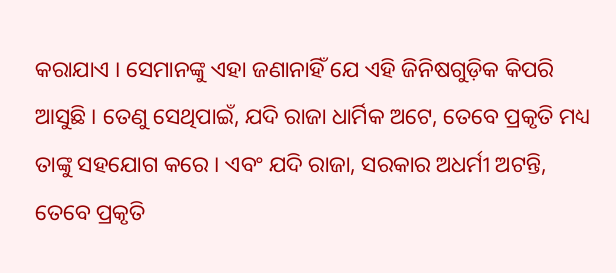କରାଯାଏ । ସେମାନଙ୍କୁ ଏହା ଜଣାନାହିଁ ଯେ ଏହି ଜିନିଷଗୁଡ଼ିକ କିପରି ଆସୁଛି । ତେଣୁ ସେଥିପାଇଁ, ଯଦି ରାଜା ଧାର୍ମିକ ଅଟେ, ତେବେ ପ୍ରକୃତି ମଧ୍ୟ ତାଙ୍କୁ ସହଯୋଗ କରେ । ଏବଂ ଯଦି ରାଜା, ସରକାର ଅଧର୍ମୀ ଅଟନ୍ତି, ତେବେ ପ୍ରକୃତି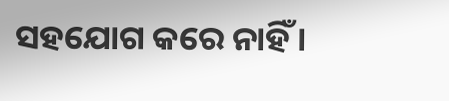ସହଯୋଗ କରେ ନାହିଁ ।